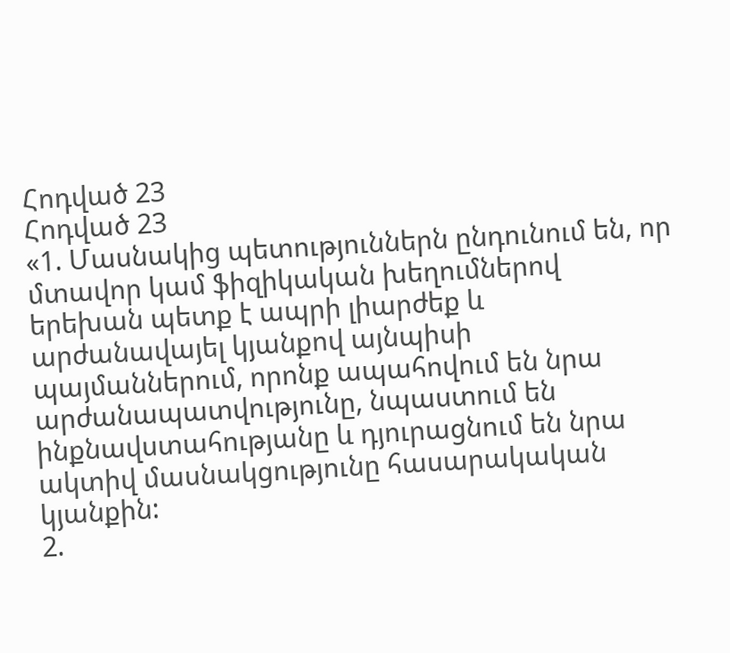Հոդված 23
Հոդված 23
«1. Մասնակից պետություններն ընդունում են, որ մտավոր կամ ֆիզիկական խեղումներով երեխան պետք է ապրի լիարժեք և արժանավայել կյանքով այնպիսի պայմաններում, որոնք ապահովում են նրա արժանապատվությունը, նպաստում են ինքնավստահությանը և դյուրացնում են նրա ակտիվ մասնակցությունը հասարակական կյանքին:
2.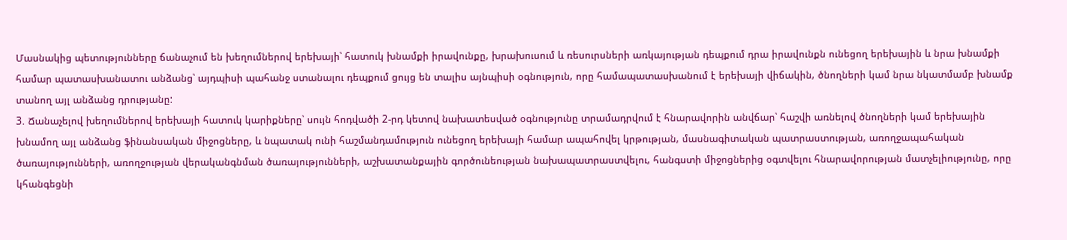Մասնակից պետությունները ճանաչում են խեղումներով երեխայի՝ հատուկ խնամքի իրավունքը, խրախուսում և ռեսուրսների առկայության դեպքում դրա իրավունքն ունեցող երեխային և նրա խնամքի համար պատասխանատու անձանց՝ այդպիսի պահանջ ստանալու դեպքում ցույց են տալիս այնպիսի օգնություն, որը համապատասխանում է երեխայի վիճակին, ծնողների կամ նրա նկատմամբ խնամք տանող այլ անձանց դրությանը:
3. Ճանաչելով խեղումներով երեխայի հատուկ կարիքները՝ սույն հոդվածի 2-րդ կետով նախատեսված օգնությունը տրամադրվում է հնարավորին անվճար՝ հաշվի առնելով ծնողների կամ երեխային խնամող այլ անձանց ֆինանսական միջոցները, և նպատակ ունի հաշմանդամություն ունեցող երեխայի համար ապահովել կրթության, մասնագիտական պատրաստության, առողջապահական ծառայությունների, առողջության վերականգնման ծառայությունների, աշխատանքային գործունեության նախապատրաստվելու, հանգստի միջոցներից օգտվելու հնարավորության մատչելիությունը, որը կհանգեցնի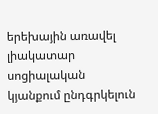երեխային առավել լիակատար սոցիալական կյանքում ընդգրկելուն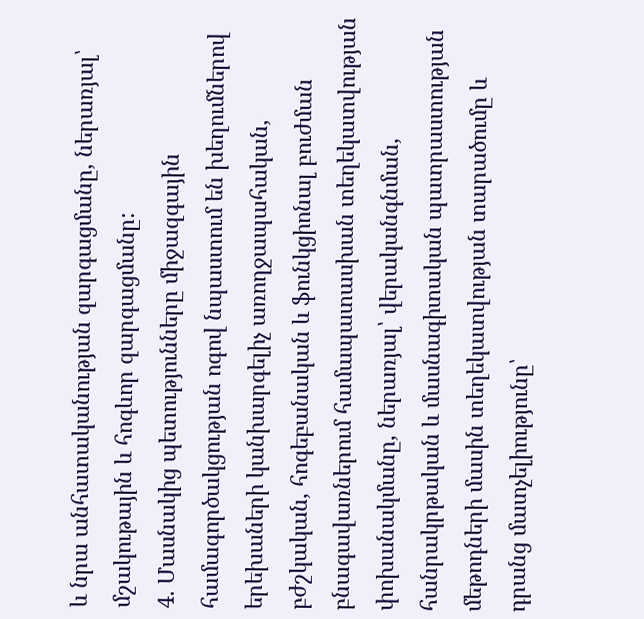և նրա անհատականության զարգացմանը, ներառյալ՝ մշակութային և հոգևոր զարգացմանը:
4. Մասնակից պետությունները միջազգային համագործակցության ոգով նպաստում են խեղումներով երեխաների կանխարգելիչ առողջապահական, բժշկական, հոգեբանական և ֆունկցիոնալ բուժման բնագավառներում համապատասխան տեղեկատվության փոխանակմանը, ներառյալ՝ վերականգնման, հանրակրթական և մասնագիտական պատրաստության մեթոդների մասին տեղեկատվության տարածումը և դրանց մատչելիությունը՝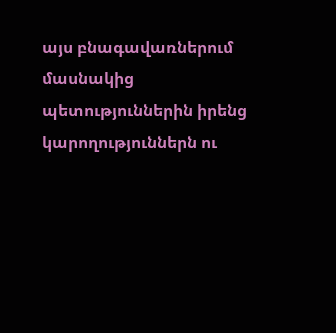այս բնագավառներում մասնակից պետություններին իրենց կարողություններն ու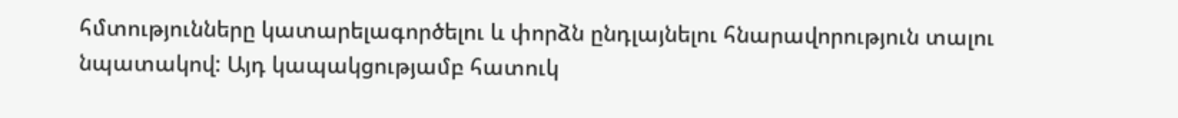հմտությունները կատարելագործելու և փորձն ընդլայնելու հնարավորություն տալու նպատակով: Այդ կապակցությամբ հատուկ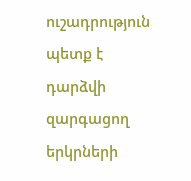ուշադրություն պետք է դարձվի զարգացող երկրների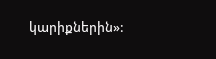կարիքներին»: